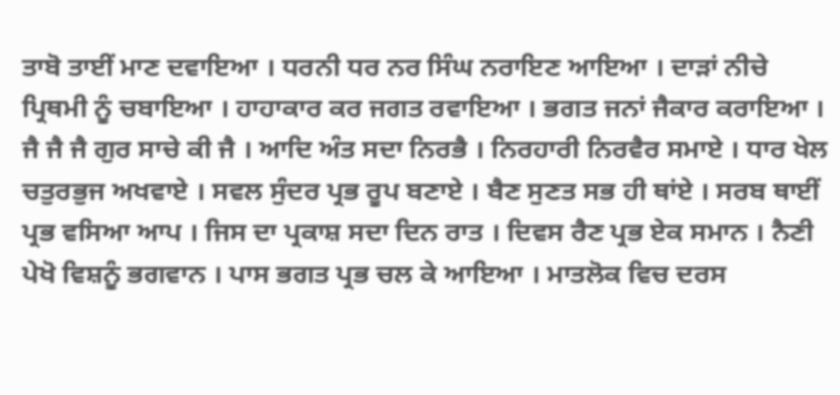ਤਾਬੋ ਤਾਈਂ ਮਾਣ ਦਵਾਇਆ । ਧਰਨੀ ਧਰ ਨਰ ਸਿੰਘ ਨਰਾਇਣ ਆਇਆ । ਦਾੜਾਂ ਨੀਚੇ ਪ੍ਰਿਥਮੀ ਨੂੰ ਚਬਾਇਆ । ਹਾਹਾਕਾਰ ਕਰ ਜਗਤ ਰਵਾਇਆ । ਭਗਤ ਜਨਾਂ ਜੈਕਾਰ ਕਰਾਇਆ । ਜੈ ਜੈ ਜੈ ਗੁਰ ਸਾਚੇ ਕੀ ਜੈ । ਆਦਿ ਅੰਤ ਸਦਾ ਨਿਰਭੈ । ਨਿਰਹਾਰੀ ਨਿਰਵੈਰ ਸਮਾਏ । ਧਾਰ ਖੇਲ ਚਤੁਰਭੁਜ ਅਖਵਾਏ । ਸਵਲ ਸੁੰਦਰ ਪ੍ਰਭ ਰੂਪ ਬਣਾਏ । ਬੈਣ ਸੁਣਤ ਸਭ ਹੀ ਥਾਂਏ । ਸਰਬ ਥਾਈਂ ਪ੍ਰਭ ਵਸਿਆ ਆਪ । ਜਿਸ ਦਾ ਪ੍ਰਕਾਸ਼ ਸਦਾ ਦਿਨ ਰਾਤ । ਦਿਵਸ ਰੈਣ ਪ੍ਰਭ ਏਕ ਸਮਾਨ । ਨੈਣੀ ਪੇਖੋ ਵਿਸ਼ਨੂੰ ਭਗਵਾਨ । ਪਾਸ ਭਗਤ ਪ੍ਰਭ ਚਲ ਕੇ ਆਇਆ । ਮਾਤਲੋਕ ਵਿਚ ਦਰਸ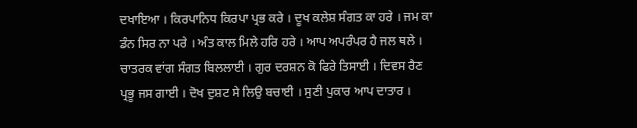ਦਖਾਇਆ । ਕਿਰਪਾਨਿਧ ਕਿਰਪਾ ਪ੍ਰਭ ਕਰੇ । ਦੂਖ ਕਲੇਸ਼ ਸੰਗਤ ਕਾ ਹਰੇ । ਜਮ ਕਾ ਡੰਨ ਸਿਰ ਨਾ ਪਰੇ । ਅੰਤ ਕਾਲ ਮਿਲੇ ਹਰਿ ਹਰੇ । ਆਪ ਅਪਰੰਪਰ ਹੈ ਜਲ ਥਲੇ । ਚਾਤਰਕ ਵਾਂਗ ਸੰਗਤ ਬਿਲਲਾਈ । ਗੁਰ ਦਰਸ਼ਨ ਕੋ ਫਿਰੇ ਤਿਸਾਈ । ਦਿਵਸ ਰੈਣ ਪ੍ਰਭੂ ਜਸ ਗਾਈ । ਦੋਖ ਦੁਸ਼ਟ ਸੇ ਲਿਉ ਬਚਾਈ । ਸੁਣੀ ਪੁਕਾਰ ਆਪ ਦਾਤਾਰ ।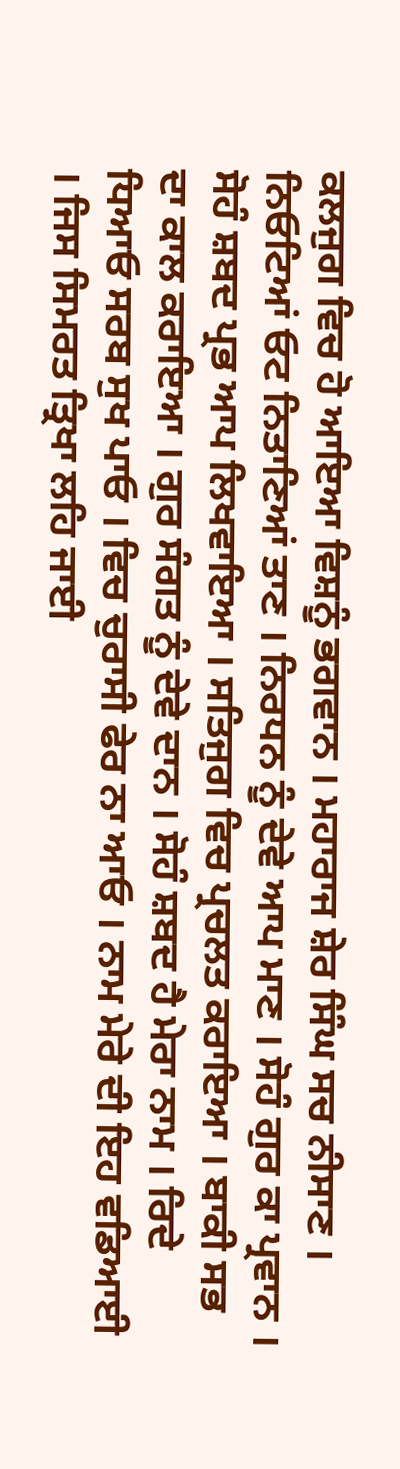ਕਲਜੁਗ ਵਿਚ ਹੋ ਆਇਆ ਵਿਸ਼ਨੂੰ ਭਗਵਾਨ । ਮਹਾਰਾਜ ਸ਼ੇਰ ਸਿੰਘ ਸਚ ਨੀਸਾਣ । ਨਿਓਟਿਆਂ ਓਟ ਨਿਤਾਣਿਆਂ ਤਾਣ । ਨਿਰਧਨ ਨੂੰ ਦੇਵੇ ਆਪ ਮਾਣ । ਸੋਹੰ ਗੁਰ ਕਾ ਪ੍ਰਵਾਨ । ਸੋਹੰ ਸ਼ਬਦ ਪ੍ਰਭ ਆਪ ਲਿਖਵਾਇਆ । ਸਤਿਜੁਗ ਵਿਚ ਪ੍ਰਚਲਤ ਕਰਾਇਆ । ਬਾਕੀ ਸਭ ਦਾ ਕਾਲ ਕਰਾਇਆ । ਗੁਰ ਸੰਗਤ ਨੂੰ ਦੇਵੇ ਦਾਨ । ਸੋਹੰ ਸ਼ਬਦ ਹੈ ਮੇਰਾ ਨਾਮ । ਰਿਦੇ ਧਿਆਓ ਸਰਬ ਸੁਖ ਪਾਓ । ਵਿਚ ਚੁਰਾਸੀ ਫੇਰ ਨਾ ਆਓ । ਨਾਮ ਮੇਰੇ ਦੀ ਇਹ ਵਡਿਆਈ । ਜਿਸ ਸਿਮਰਤ ਤ੍ਰਿਖਾ ਲਹਿ ਜਾਈ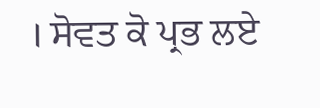। ਸੋਵਤ ਕੋ ਪ੍ਰਭ ਲਏ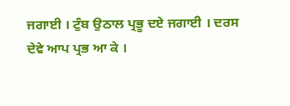ਜਗਾਈ । ਟੁੰਬ ਉਠਾਲ ਪ੍ਰਭੂ ਦਏ ਜਗਾਈ । ਦਰਸ ਦੇਵੇ ਆਪ ਪ੍ਰਭ ਆ ਕੇ ।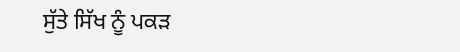ਸੁੱਤੇ ਸਿੱਖ ਨੂੰ ਪਕੜ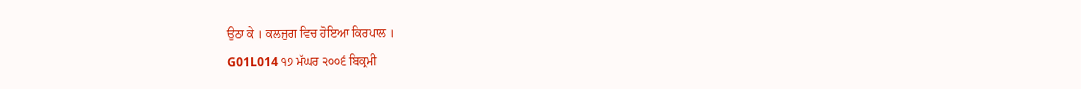ਉਠਾ ਕੇ । ਕਲਜੁਗ ਵਿਚ ਹੋਇਆ ਕਿਰਪਾਲ ।
G01L014 ੧੭ ਮੱਘਰ ੨੦੦੬ ਬਿਕ੍ਰਮੀ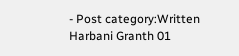- Post category:Written Harbani Granth 01